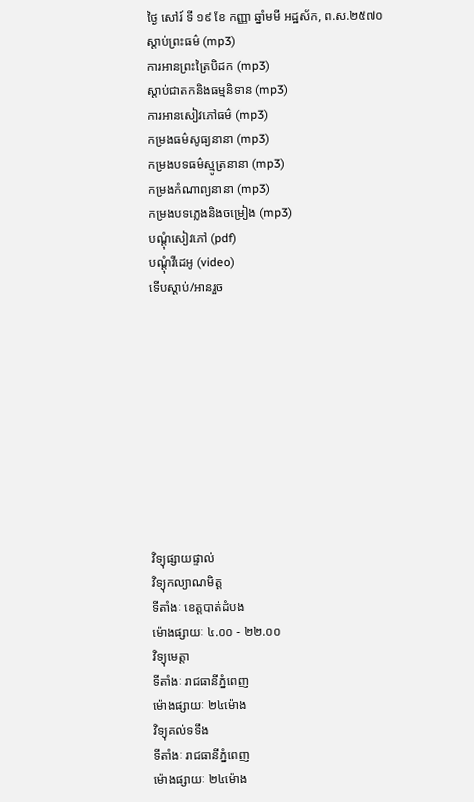ថ្ងៃ សៅរ៍ ទី ១៩ ខែ កញ្ញា ឆ្នាំមមី អដ្ឋស័ក, ព.ស.២៥៧០
ស្តាប់ព្រះធម៌ (mp3)
ការអានព្រះត្រៃបិដក (mp3)
ស្តាប់ជាតកនិងធម្មនិទាន (mp3)
ការអានសៀវភៅធម៌ (mp3)
កម្រងធម៌សូធ្យនានា (mp3)
កម្រងបទធម៌ស្មូត្រនានា (mp3)
កម្រងកំណាព្យនានា (mp3)
កម្រងបទភ្លេងនិងចម្រៀង (mp3)
បណ្តុំសៀវភៅ (pdf)
បណ្តុំវីដេអូ (video)
ទើបស្តាប់/អានរួច










វិទ្យុផ្សាយផ្ទាល់
វិទ្យុកល្យាណមិត្ត
ទីតាំងៈ ខេត្តបាត់ដំបង
ម៉ោងផ្សាយៈ ៤.០០ - ២២.០០
វិទ្យុមេត្តា
ទីតាំងៈ រាជធានីភ្នំពេញ
ម៉ោងផ្សាយៈ ២៤ម៉ោង
វិទ្យុគល់ទទឹង
ទីតាំងៈ រាជធានីភ្នំពេញ
ម៉ោងផ្សាយៈ ២៤ម៉ោង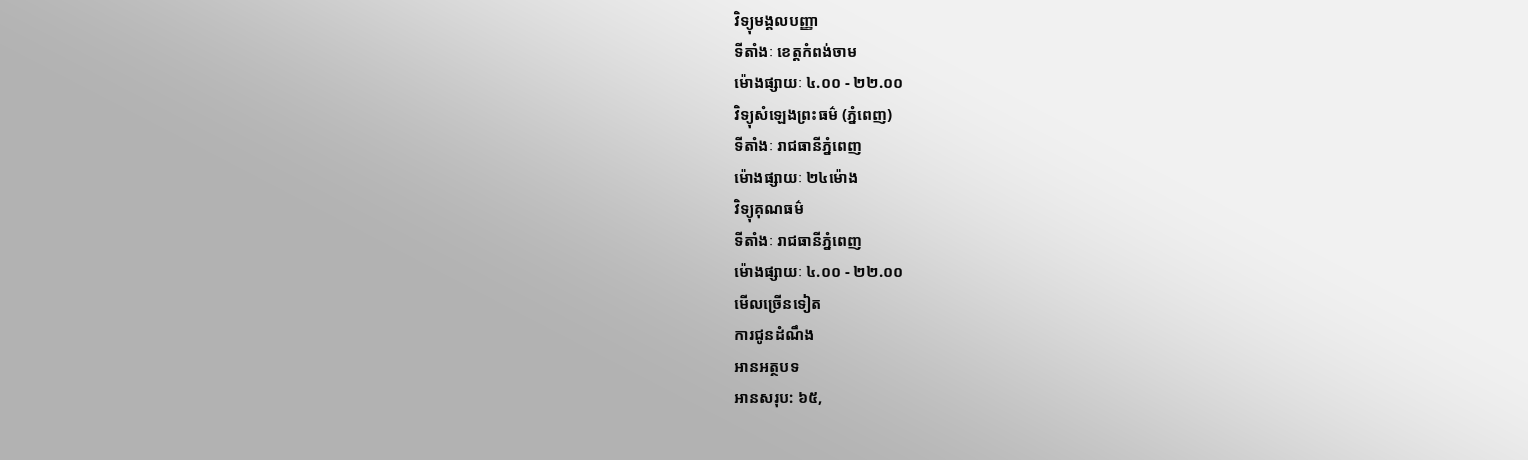វិទ្យុមង្គលបញ្ញា
ទីតាំងៈ ខេត្តកំពង់ចាម
ម៉ោងផ្សាយៈ ៤.០០ - ២២.០០
វិទ្យុសំឡេងព្រះធម៌ (ភ្នំពេញ)
ទីតាំងៈ រាជធានីភ្នំពេញ
ម៉ោងផ្សាយៈ ២៤ម៉ោង
វិទ្យុគុណធម៌
ទីតាំងៈ រាជធានីភ្នំពេញ
ម៉ោងផ្សាយៈ ៤.០០ - ២២.០០
មើលច្រើនទៀត
ការជូនដំណឹង
អានអត្ថបទ
អានសរុប: ៦៥,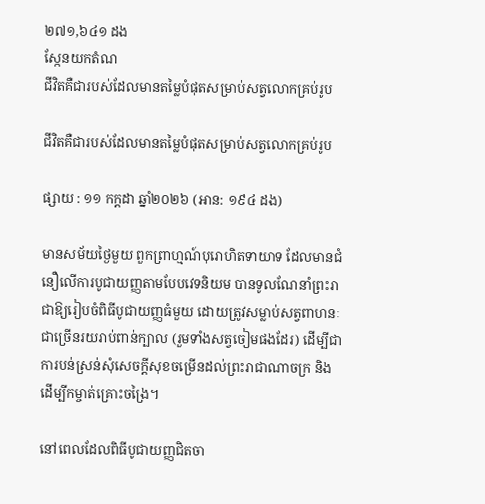២៧១,៦៤១ ដង
ស្កែនយកតំណ
ជីវិតគឺជារបស់ដែលមានតម្លៃបំផុតសម្រាប់សត្វលោកគ្រប់រូប

ជីវិតគឺជារបស់ដែលមានតម្លៃបំផុតសម្រាប់សត្វលោកគ្រប់រូប

ផ្សាយ : ១១ កក្តដា ឆ្នាំ២០២៦ (អាន: ១៩៤ ដង)

មានសម័យថ្ងៃមួយ ពួកព្រាហ្មណ៍បុរោហិតទាយាទ ដែលមានជំនឿលើការបូជាយញ្ញតាមបែបវេទនិយម បានទូលណែនាំព្រះរាជាឱ្យរៀបចំពិធីបូជាយញ្ញធំមួយ ដោយត្រូវសម្លាប់សត្វពាហនៈជាច្រើនរយរាប់ពាន់ក្បាល (រួមទាំងសត្វចៀមផងដែរ) ដើម្បីជាការបន់ស្រន់សុំសេចក្តីសុខចម្រើនដល់ព្រះរាជាណាចក្រ និងដើម្បីកម្ចាត់គ្រោះចង្រៃ។

នៅពេលដែលពិធីបូជាយញ្ញជិតចា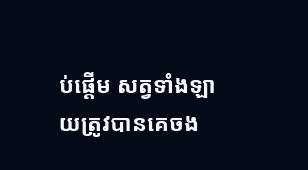ប់ផ្តើម សត្វទាំងឡាយត្រូវបានគេចង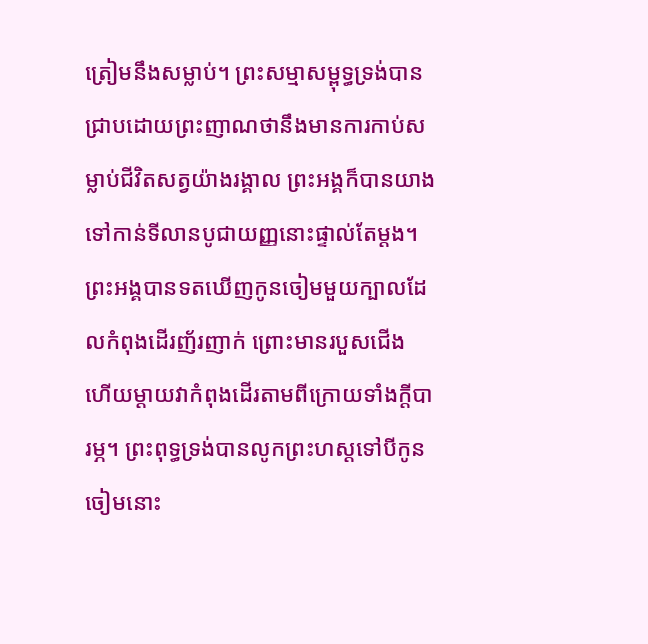ត្រៀមនឹងសម្លាប់។ ព្រះសម្មាសម្ពុទ្ធទ្រង់បានជ្រាបដោយព្រះញាណថានឹងមានការកាប់សម្លាប់ជីវិតសត្វយ៉ាងរង្គាល ព្រះអង្គក៏បានយាងទៅកាន់ទីលានបូជាយញ្ញនោះផ្ទាល់តែម្តង។ព្រះអង្គបានទតឃើញកូនចៀមមួយក្បាលដែលកំពុងដើរញ័រញាក់ ព្រោះមានរបួសជើង ហើយម្តាយវាកំពុងដើរតាមពីក្រោយទាំងក្តីបារម្ភ។ ព្រះពុទ្ធទ្រង់បានលូកព្រះហស្តទៅបីកូនចៀមនោះ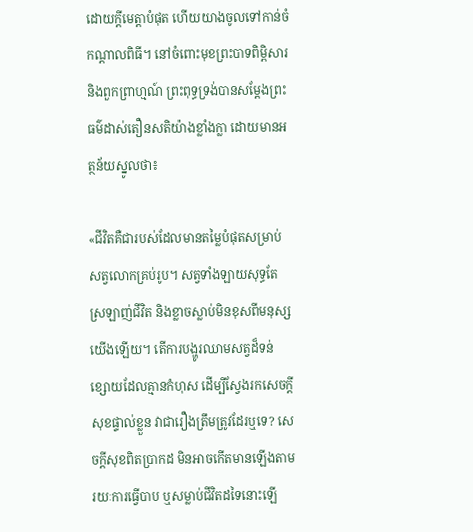ដោយក្តីមេត្តាបំផុត ហើយយាងចូលទៅកាន់ចំកណ្តាលពិធី។ នៅចំពោះមុខព្រះបាទពិម្ពិសារ និងពួកព្រាហ្មណ៍ ព្រះពុទ្ធទ្រង់បានសម្តែងព្រះធម៌ដាស់តឿនសតិយ៉ាងខ្លាំងក្លា ដោយមានអត្ថន័យស្នូលថា៖

«ជីវិតគឺជារបស់ដែលមានតម្លៃបំផុតសម្រាប់សត្វលោកគ្រប់រូប។ សត្វទាំងឡាយសុទ្ធតែស្រឡាញ់ជីវិត និងខ្លាចស្លាប់មិនខុសពីមនុស្សយើងឡើយ។ តើការបង្ហូរឈាមសត្វដ៏ទន់ខ្សោយដែលគ្មានកំហុស ដើម្បីស្វែងរកសេចក្តីសុខផ្ទាល់ខ្លួន វាជារឿងត្រឹមត្រូវដែរឬទេ? សេចក្តីសុខពិតប្រាកដ មិនអាចកើតមានឡើងតាមរយៈការធ្វើបាប ឬសម្លាប់ជីវិតដទៃនោះឡើ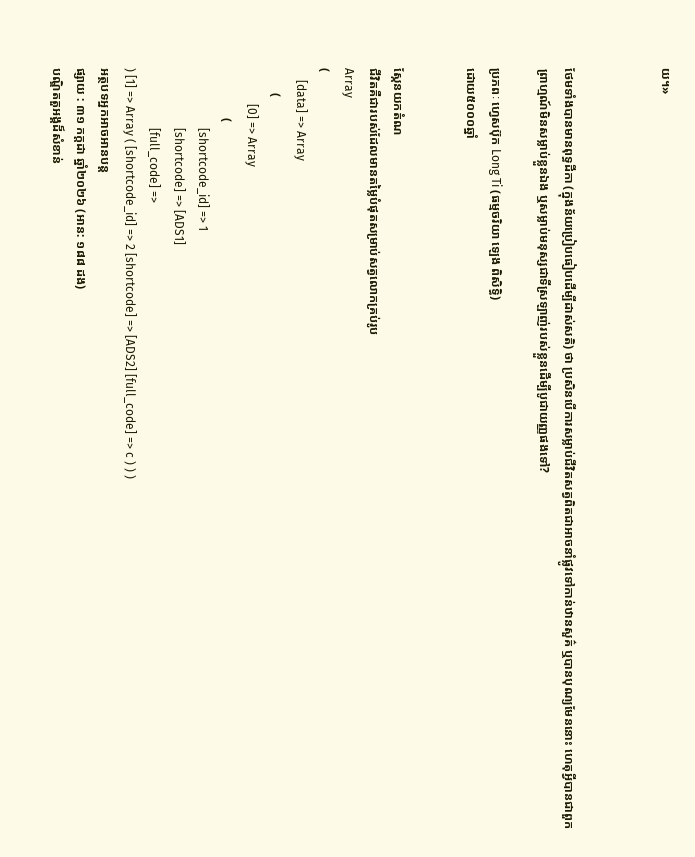យ។»



ថែមទាំងបានមានពុទ្ធដីកា (ក្នុងន័យប្រៀបធៀបដើម្បីដាស់សតិ) ថា ប្រសិនបើការសម្លាប់ជីវិតសត្វពិតជាអាចនាំផ្លូវទៅកាន់ឋានសួគ៌ ឬបានបុណ្យមែននោះ ហេតុអ្វីបានជាពួកព្រាហ្មណ៍មិនសម្លាប់ខ្លួនឯង ឬសម្លាប់មនុស្សជាទីស្រឡាញ់របស់ខ្លួនដើម្បីបូជាយញ្ញផងទៅ?

ប្រភពៈ ហ្វេសប៊ុក Long Ti (ធម្មចរិយា ឡេង ពិសិទ្ធិ)
ដោយ៥០០០ឆ្នាំ


ស្កែនយកតំណ
ជីវិតគឺជារបស់ដែលមានតម្លៃបំផុតសម្រាប់សត្វលោកគ្រប់រូប
Array
(
    [data] => Array
        (
            [0] => Array
                (
                    [shortcode_id] => 1
                    [shortcode] => [ADS1]
                    [full_code] =>
) [1] => Array ( [shortcode_id] => 2 [shortcode] => [ADS2] [full_code] => c ) ) )
អត្ថបទអ្នកអាចអានបន្ត
ផ្សាយ : ៣១ កក្តដា ឆ្នាំ២០២៦ (អាន: ១៨៨ ដង)
បណ្ឌិតតួអង្គដ៏សំខាន់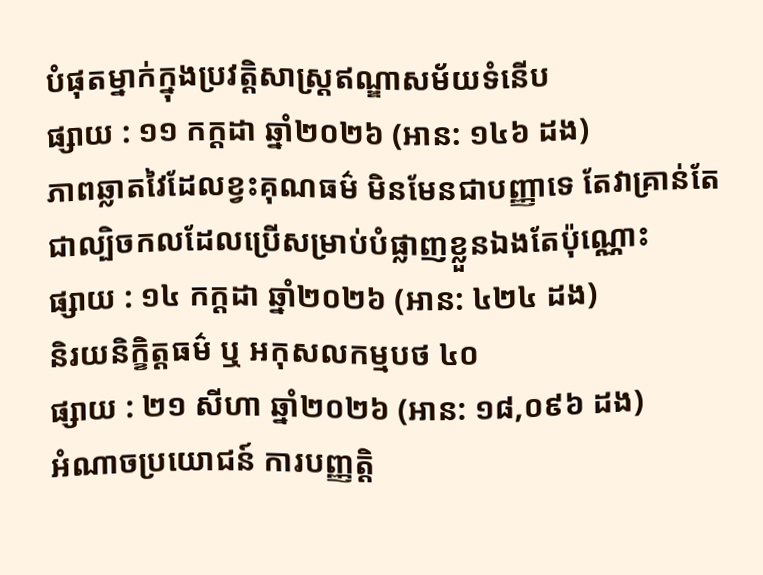បំផុតម្នាក់ក្នុងប្រវត្តិសាស្រ្តឥណ្ឌាសម័យទំនើប
ផ្សាយ : ១១ កក្តដា ឆ្នាំ២០២៦ (អាន: ១៤៦ ដង)
ភាពឆ្លាតវៃដែលខ្វះគុណធម៌ មិនមែនជាបញ្ញាទេ តែវាគ្រាន់តែជាល្បិចកលដែលប្រើសម្រាប់បំផ្លាញខ្លួនឯងតែប៉ុណ្ណោះ
ផ្សាយ : ១៤ កក្តដា ឆ្នាំ២០២៦ (អាន: ៤២៤ ដង)
និរយនិក្ខិត្តធម៌ ឬ អកុសលកម្មបថ ៤០
ផ្សាយ : ២១ សីហា ឆ្នាំ២០២៦ (អាន: ១៨,០៩៦ ដង)
អំណាចប្រយោជន៍ ការបញ្ញត្តិ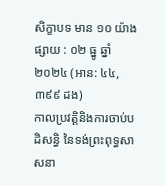សិក្ខាបទ មាន ១០ យ៉ាង
ផ្សាយ : ០២ ធ្នូ ឆ្នាំ២០២៤ (អាន: ៤៤,៣៩៩ ដង)
កាលប្រវត្តិនិងការចាប់បដិសន្ធិ នៃទង់ព្រះពុទ្ធសាសនា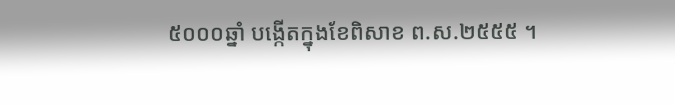៥០០០ឆ្នាំ បង្កើតក្នុងខែពិសាខ ព.ស.២៥៥៥ ។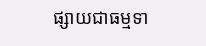ផ្សាយជាធម្មទា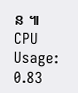ន ៕
CPU Usage: 0.83